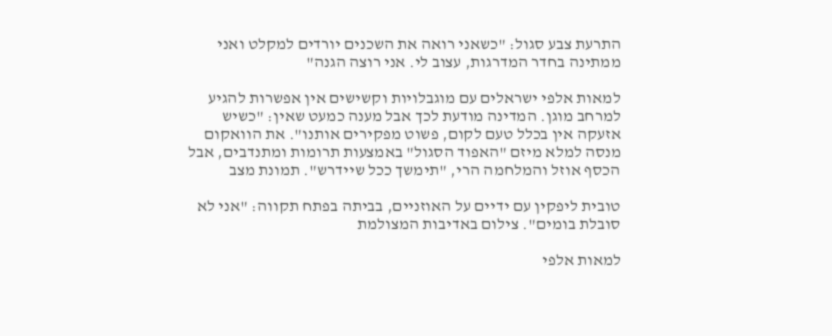התרעת צבע סגול: "כשאני רואה את השכנים יורדים למקלט ואני ממתינה בחדר המדרגות, עצוב לי. אני רוצה הגנה"

למאות אלפי ישראלים עם מוגבלויות וקשישים אין אפשרות להגיע למרחב מוגן. המדינה מודעת לכך אבל מענה כמעט שאין: "כשיש אזעקה אין בכלל טעם לקום, פשוט מפקירים אותנו". את הוואקום מנסה למלא מיזם "האפוד הסגול" באמצעות תרומות ומתנדבים, אבל הכסף אוזל והמלחמה הרי, "תימשך ככל שיידרש". תמונת מצב

טובית ליפקין עם ידיים על האוזניים, בביתה בפתח תקווה: "אני לא סובלת בומים". צילום באדיבות המצולמת

למאות אלפי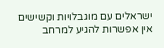ישראלים עם מוגבלויות וקשישים אין אפשרות להגיע למרחב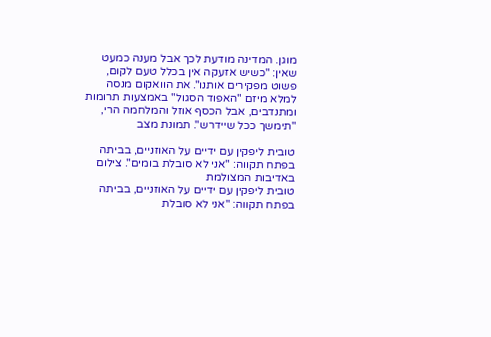מוגן. המדינה מודעת לכך אבל מענה כמעט שאין: "כשיש אזעקה אין בכלל טעם לקום, פשוט מפקירים אותנו". את הוואקום מנסה למלא מיזם "האפוד הסגול" באמצעות תרומות ומתנדבים, אבל הכסף אוזל והמלחמה הרי, "תימשך ככל שיידרש". תמונת מצב

טובית ליפקין עם ידיים על האוזניים, בביתה בפתח תקווה: "אני לא סובלת בומים". צילום באדיבות המצולמת
טובית ליפקין עם ידיים על האוזניים, בביתה בפתח תקווה: "אני לא סובלת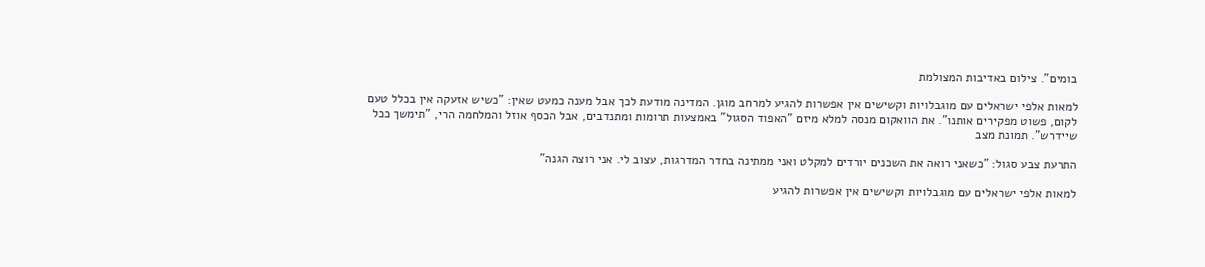בומים". צילום באדיבות המצולמת

למאות אלפי ישראלים עם מוגבלויות וקשישים אין אפשרות להגיע למרחב מוגן. המדינה מודעת לכך אבל מענה כמעט שאין: "כשיש אזעקה אין בכלל טעם לקום, פשוט מפקירים אותנו". את הוואקום מנסה למלא מיזם "האפוד הסגול" באמצעות תרומות ומתנדבים, אבל הכסף אוזל והמלחמה הרי, "תימשך ככל שיידרש". תמונת מצב

התרעת צבע סגול: "כשאני רואה את השכנים יורדים למקלט ואני ממתינה בחדר המדרגות, עצוב לי. אני רוצה הגנה"

למאות אלפי ישראלים עם מוגבלויות וקשישים אין אפשרות להגיע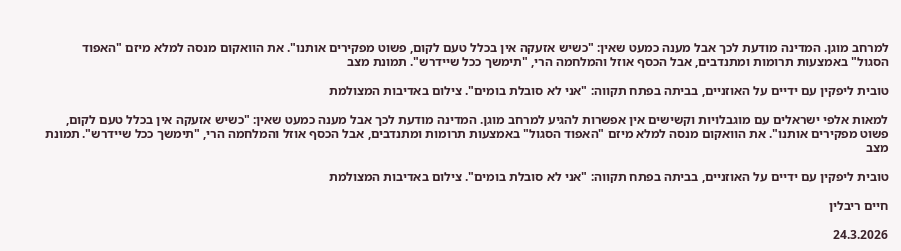למרחב מוגן. המדינה מודעת לכך אבל מענה כמעט שאין: "כשיש אזעקה אין בכלל טעם לקום, פשוט מפקירים אותנו". את הוואקום מנסה למלא מיזם "האפוד הסגול" באמצעות תרומות ומתנדבים, אבל הכסף אוזל והמלחמה הרי, "תימשך ככל שיידרש". תמונת מצב

טובית ליפקין עם ידיים על האוזניים, בביתה בפתח תקווה: "אני לא סובלת בומים". צילום באדיבות המצולמת

למאות אלפי ישראלים עם מוגבלויות וקשישים אין אפשרות להגיע למרחב מוגן. המדינה מודעת לכך אבל מענה כמעט שאין: "כשיש אזעקה אין בכלל טעם לקום, פשוט מפקירים אותנו". את הוואקום מנסה למלא מיזם "האפוד הסגול" באמצעות תרומות ומתנדבים, אבל הכסף אוזל והמלחמה הרי, "תימשך ככל שיידרש". תמונת מצב

טובית ליפקין עם ידיים על האוזניים, בביתה בפתח תקווה: "אני לא סובלת בומים". צילום באדיבות המצולמת

חיים ריבלין

24.3.2026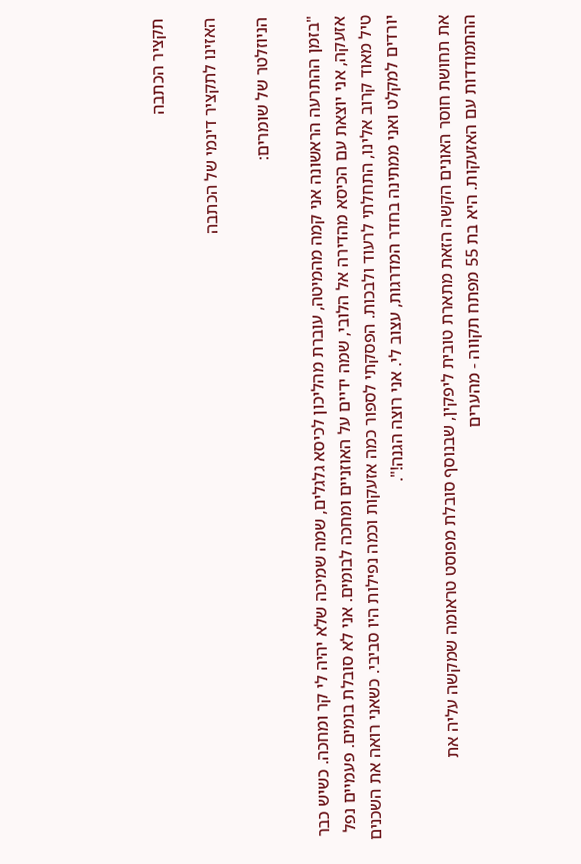תקציר הכתבה

האזינו לתקציר דינמי של הכתבה

הניוזלטר של שומרים:

"בזמן ההתרעה הראשונה אני קמה מהמיטה, עוברת מהליכון לכיסא גלגלים, שמה שמיכה שלא יהיה לי קר ומחכה. כשיש כבר אזעקה, אני יוצאת עם הכיסא מהדירה אל הלובי, שמה ידיים על האוזניים ומחכה לבומים. אני לא סובלת בומים. פעמיים נפל טיל מאוד קרוב אלינו, התחלתי לרעוד ולבכות. הפסקתי לספור כמה אזעקות וכמה נפילות היו סביבי. כשאני רואה את השכנים יורדים למקלט ואני ממתינה בחדר המדרגות, עצוב לי. אני רוצה הגנה!".

את תחושת חוסר האונים הקשה הזאת מתארת טובית ליפקין, שבנוסף סובלת מפוסט טראומה שמקשה עליה את ההתמודדות עם האזעקות. היא בת 55 מפתח תקווה - מהערים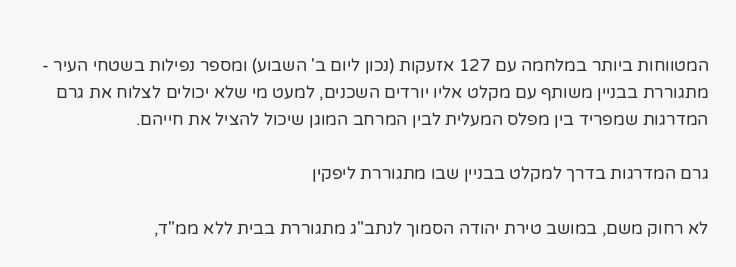המטווחות ביותר במלחמה עם 127 אזעקות (נכון ליום ב' השבוע) ומספר נפילות בשטחי העיר - מתגוררת בבניין משותף עם מקלט אליו יורדים השכנים, למעט מי שלא יכולים לצלוח את גרם המדרגות שמפריד בין מפלס המעלית לבין המרחב המוגן שיכול להציל את חייהם.

גרם המדרגות בדרך למקלט בבניין שבו מתגוררת ליפקין

לא רחוק משם, במושב טירת יהודה הסמוך לנתב"ג מתגוררת בבית ללא ממ"ד,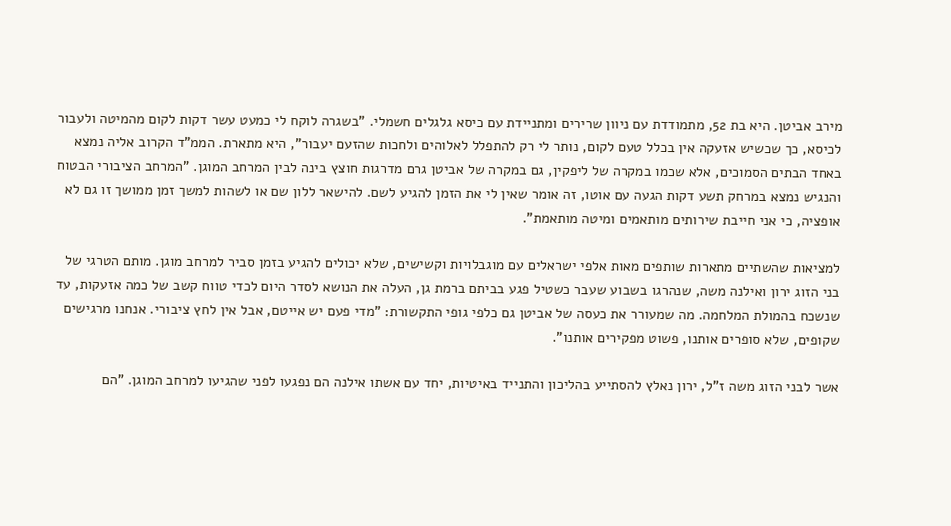מירב אביטן. היא בת 52, מתמודדת עם ניוון שרירים ומתניידת עם כיסא גלגלים חשמלי. "בשגרה לוקח לי כמעט עשר דקות לקום מהמיטה ולעבור לכיסא, כך שכשיש אזעקה אין בכלל טעם לקום, נותר לי רק להתפלל לאלוהים ולחכות שהזעם יעבור", היא מתארת. הממ"ד הקרוב אליה נמצא באחד הבתים הסמוכים, אלא שכמו במקרה של ליפקין, גם במקרה של אביטן גרם מדרגות חוצץ בינה לבין המרחב המוגן. "המרחב הציבורי הבטוח והנגיש נמצא במרחק תשע דקות הגעה עם אוטו, זה אומר שאין לי את הזמן להגיע לשם. להישאר ללון שם או לשהות למשך זמן ממושך זו גם לא אופציה, כי אני חייבת שירותים מותאמים ומיטה מותאמת".

למציאות שהשתיים מתארות שותפים מאות אלפי ישראלים עם מוגבלויות וקשישים, שלא יכולים להגיע בזמן סביר למרחב מוגן. מותם הטרגי של בני הזוג ירון ואילנה משה, שנהרגו בשבוע שעבר כשטיל פגע בביתם ברמת גן, העלה את הנושא לסדר היום לכדי טווח קשב של כמה אזעקות, עד שנשכח בהמולת המלחמה. מה שמעורר את כעסה של אביטן גם כלפי גופי התקשורת: "מדי פעם יש אייטם, אבל אין לחץ ציבורי. אנחנו מרגישים שקופים, שלא סופרים אותנו, פשוט מפקירים אותנו".

אשר לבני הזוג משה ז"ל, ירון נאלץ להסתייע בהליכון והתנייד באיטיות, יחד עם אשתו אילנה הם נפגעו לפני שהגיעו למרחב המוגן. "הם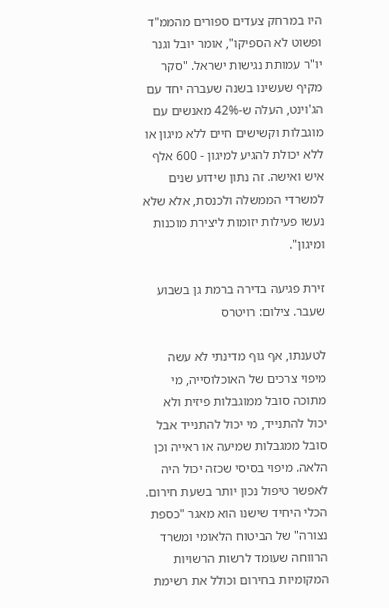היו במרחק צעדים ספורים מהממ"ד ופשוט לא הספיקו", אומר יובל וגנר יו"ר עמותת נגישות ישראל. "סקר מקיף שעשינו בשנה שעברה יחד עם הג'וינט, העלה ש-42% מאנשים עם מוגבלות וקשישים חיים ללא מיגון או ללא יכולת להגיע למיגון - 600 אלף איש ואישה. זה נתון שידוע שנים למשרדי הממשלה ולכנסת, אלא שלא נעשו פעילות יזומות ליצירת מוכנות ומיגון".

זירת פגיעה בדירה ברמת גן בשבוע שעבר. צילום: רויטרס

לטענתו, אף גוף מדינתי לא עשה מיפוי צרכים של האוכלוסייה, מי מתוכה סובל ממוגבלות פיזית ולא יכול להתנייד, מי יכול להתנייד אבל סובל ממגבלות שמיעה או ראייה וכן הלאה. מיפוי בסיסי שכזה יכול היה לאפשר טיפול נכון יותר בשעת חירום. הכלי היחיד שישנו הוא מאגר "כספת נצורה" של הביטוח הלאומי ומשרד הרווחה שעומד לרשות הרשויות המקומיות בחירום וכולל את רשימת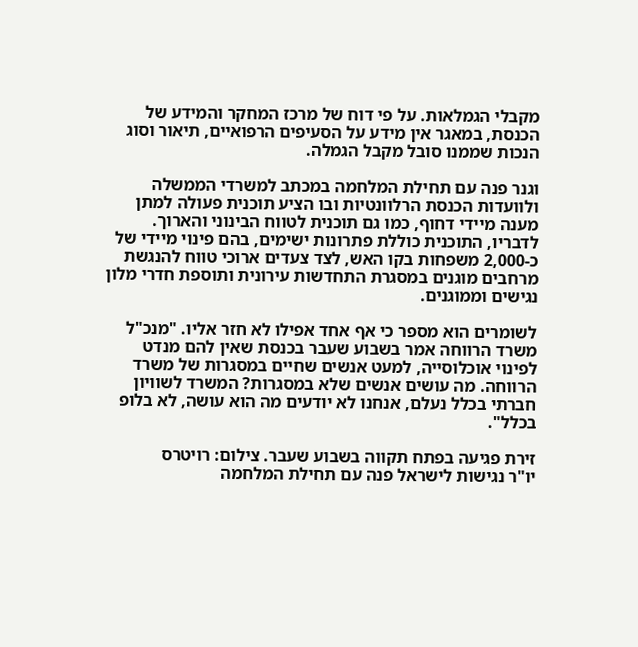מקבלי הגמלאות. על פי דוח של מרכז המחקר והמידע של הכנסת, במאגר אין מידע על הסעיפים הרפואיים, תיאור וסוג הנכות שממנו סובל מקבל הגמלה.

וגנר פנה עם תחילת המלחמה במכתב למשרדי הממשלה ולוועדות הכנסת הרלוונטיות ובו הציע תוכנית פעולה למתן מענה מיידי דחוף, כמו גם תוכנית לטווח הבינוני והארוך. לדבריו, התוכנית כוללת פתרונות ישימים, בהם פינוי מיידי של כ-2,000 משפחות בקו האש, לצד צעדים ארוכי טווח להנגשת מרחבים מוגנים במסגרת התחדשות עירונית ותוספת חדרי מלון נגישים וממוגנים.

לשומרים הוא מספר כי אף אחד אפילו לא חזר אליו. "מנכ"ל משרד הרווחה אמר בשבוע שעבר בכנסת שאין להם מנדט לפינוי אוכלוסייה, למעט אנשים שחיים במסגרות של משרד הרווחה. מה עושים אנשים שלא במסגרות? המשרד לשוויון חברתי בכלל נעלם, אנחנו לא יודעים מה הוא עושה, לא בלופ בכלל".

זירת פגיעה בפתח תקווה בשבוע שעבר. צילום: רויטרס
יו"ר נגישות לישראל פנה עם תחילת המלחמה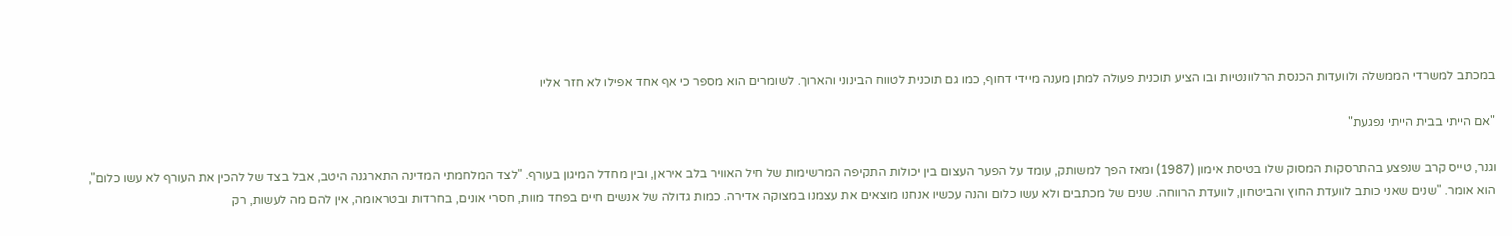במכתב למשרדי הממשלה ולוועדות הכנסת הרלוונטיות ובו הציע תוכנית פעולה למתן מענה מיידי דחוף, כמו גם תוכנית לטווח הבינוני והארוך. לשומרים הוא מספר כי אף אחד אפילו לא חזר אליו

"אם הייתי בבית הייתי נפגעת"

וגנר, טייס קרב שנפצע בהתרסקות המסוק שלו בטיסת אימון (1987) ומאז הפך למשותק, עומד על הפער העצום בין יכולות התקיפה המרשימות של חיל האוויר בלב איראן, ובין מחדל המיגון בעורף. "לצד המלחמתי המדינה התארגנה היטב, אבל בצד של להכין את העורף לא עשו כלום", הוא אומר. "שנים שאני כותב לוועדת החוץ והביטחון, לוועדת הרווחה. שנים של מכתבים ולא עשו כלום והנה עכשיו אנחנו מוצאים את עצמנו במצוקה אדירה. כמות גדולה של אנשים חיים בפחד מוות, חסרי אונים, בחרדות ובטראומה, אין להם מה לעשות, רק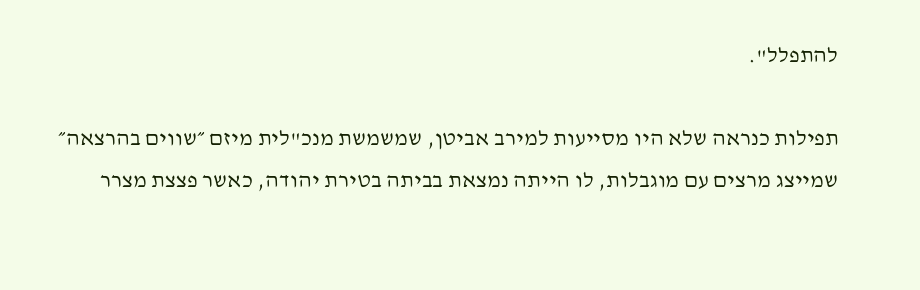להתפלל".

תפילות כנראה שלא היו מסייעות למירב אביטן, שמשמשת מנכ"לית מיזם ״שווים בהרצאה״ שמייצג מרצים עם מוגבלות, לו הייתה נמצאת בביתה בטירת יהודה, כאשר פצצת מצרר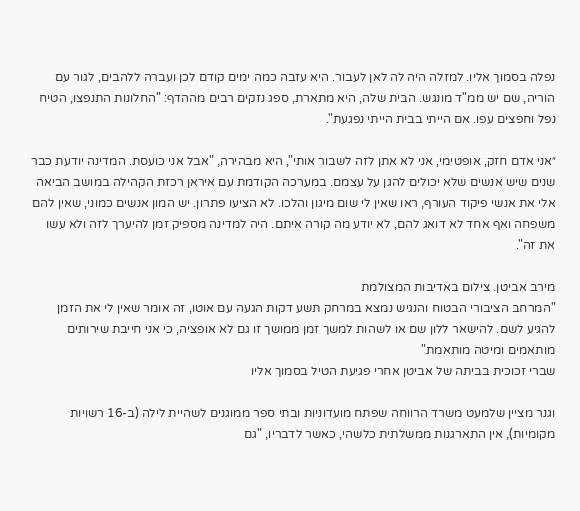נפלה בסמוך אליו. למזלה היה לה לאן לעבור. היא עזבה כמה ימים קודם לכן ועברה ללהבים, לגור עם הוריה, שם יש ממ"ד מונגש. הבית שלה, היא מתארת, ספג נזקים רבים מההדף: "החלונות התנפצו, הטיח נפל וחפצים עפו. אם הייתי בבית הייתי נפגעת".

״אני אדם חזק, אופטימי, אני לא אתן לזה לשבור אותי", היא מבהירה, "אבל אני כועסת. המדינה יודעת כבר שנים שיש אנשים שלא יכולים להגן על עצמם. במערכה הקודמת עם איראן רכזת הקהילה במושב הביאה אלי את אנשי פיקוד העורף, ראו שאין לי שום מיגון והלכו. לא הציעו פתרון. יש המון אנשים כמוני, שאין להם משפחה ואף אחד לא דואג להם, לא יודע מה קורה איתם. היה למדינה מספיק זמן להיערך לזה ולא עשו את זה".

מירב אביטן. צילום באדיבות המצולמת
"המרחב הציבורי הבטוח והנגיש נמצא במרחק תשע דקות הגעה עם אוטו, זה אומר שאין לי את הזמן להגיע לשם. להישאר ללון שם או לשהות למשך זמן ממושך זו גם לא אופציה, כי אני חייבת שירותים מותאמים ומיטה מותאמת"
שברי זכוכית בביתה של אביטן אחרי פגיעת הטיל בסמוך אליו

וגנר מציין שלמעט משרד הרווחה שפתח מועדוניות ובתי ספר ממוגנים לשהיית לילה (ב-16 רשויות מקומיות), אין התארגנות ממשלתית כלשהי, כאשר לדבריו, "גם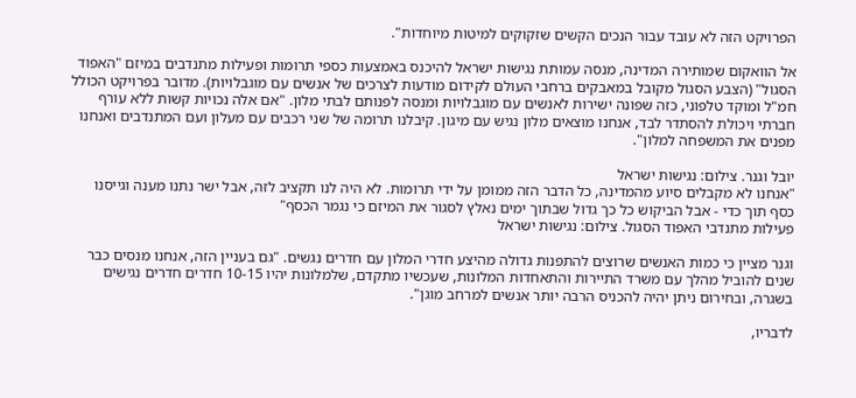הפרויקט הזה לא עובד עבור הנכים הקשים שזקוקים למיטות מיוחדות".

אל הוואקום שמותירה המדינה, מנסה עמותת נגישות ישראל להיכנס באמצעות כספי תרומות ופעילות מתנדבים במיזם "האפוד הסגול" (הצבע הסגול מקובל במאבקים ברחבי העולם לקידום מודעות לצרכים של אנשים עם מוגבלויות). מדובר בפרויקט הכולל חמ"ל ומוקד טלפוני, כזה שפונה ישירות לאנשים עם מוגבלויות ומנסה לפנותם לבתי מלון. "אם אלה נכויות קשות ללא עורף חברתי ויכולת להסתדר לבד, אנחנו מוצאים מלון נגיש עם מיגון. קיבלנו תרומה של שני רכבים עם מעלון ועם המתנדבים ואנחנו מפנים את המשפחה למלון".

יובל וגנר. צילום: נגישות ישראל
"אנחנו לא מקבלים סיוע מהמדינה, כל הדבר הזה ממומן על ידי תרומות. לא היה לנו תקציב לזה, אבל ישר נתנו מענה וגייסנו כסף תוך כדי - אבל הביקוש כל כך גדול שבתוך ימים נאלץ לסגור את המיזם כי נגמר הכסף"
פעילות מתנדבי האפוד הסגול. צילום: נגישות ישראל

וגנר מציין כי כמות האנשים שרוצים להתפנות גדולה מהיצע חדרי המלון עם חדרים נגשים. "גם בעניין הזה, אנחנו מנסים כבר שנים להוביל מהלך עם משרד התיירות והתאחדות המלונות, שעכשיו מתקדם, שלמלונות יהיו 10-15 חדרים חדרים נגישים בשגרה, ובחירום ניתן יהיה להכניס הרבה יותר אנשים למרחב מוגן".

לדבריו,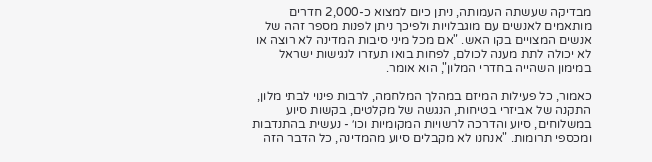מבדיקה שעשתה העמותה, ניתן כיום למצוא כ-2,000 חדרים מותאמים לאנשים עם מוגבלויות ולפיכך ניתן לפנות מספר זהה של אנשים המצויים בקו האש. "אם מכל מיני סיבות המדינה לא רוצה או לא יכולה לתת מענה לכולם, לפחות בואו תעזרו לנגישות ישראל במימון השהייה בחדרי המלון", הוא אומר.

כאמור, כל פעילות המיזם במהלך המלחמה, לרבות פינוי לבתי מלון, התקנה של אביזרי בטיחות, הנגשה של מקלטים, בקשות סיוע במשלוחים, סיוע והדרכה לרשויות המקומיות וכו׳ - נעשית בהתנדבות ומכספי תרומות. "אנחנו לא מקבלים סיוע מהמדינה, כל הדבר הזה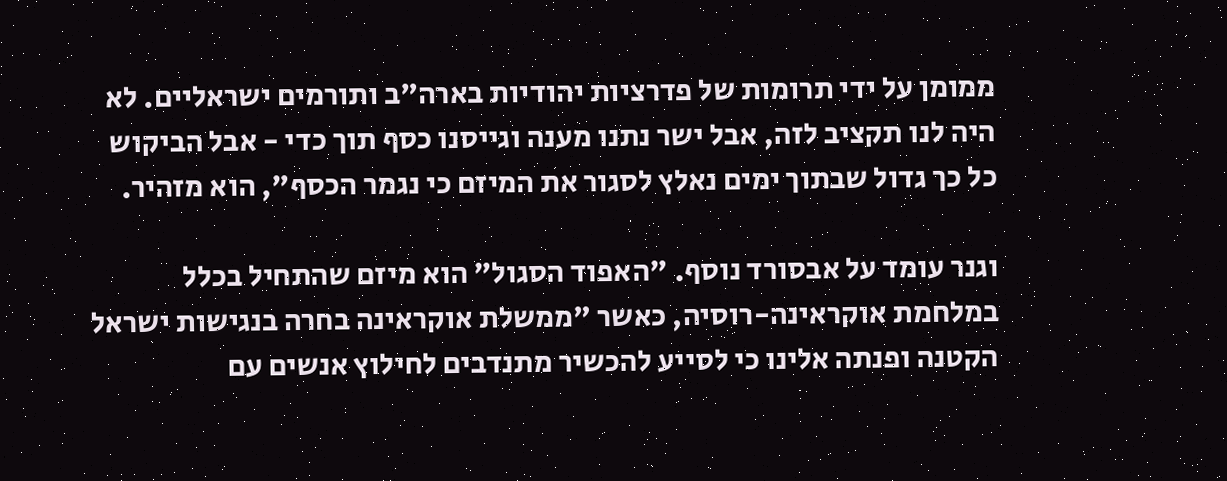ממומן על ידי תרומות של פדרציות יהודיות בארה"ב ותורמים ישראליים. לא היה לנו תקציב לזה, אבל ישר נתנו מענה וגייסנו כסף תוך כדי - אבל הביקוש כל כך גדול שבתוך ימים נאלץ לסגור את המיזם כי נגמר הכסף", הוא מזהיר.

וגנר עומד על אבסורד נוסף. "האפוד הסגול" הוא מיזם שהתחיל בכלל במלחמת אוקראינה-רוסיה, כאשר "ממשלת אוקראינה בחרה בנגישות ישראל הקטנה ופנתה אלינו כי לסייע להכשיר מתנדבים לחילוץ אנשים עם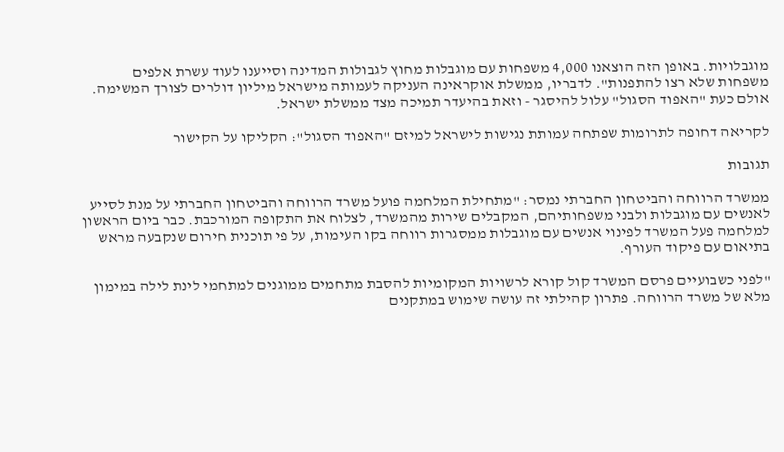מוגבלויות. באופן הזה הוצאנו 4,000 משפחות עם מוגבלות מחוץ לגבולות המדינה וסייענו לעוד עשרת אלפים משפחות שלא רצו להתפנות". לדבריו, ממשלת אוקראינה העניקה לעמותה מישראל מיליון דולרים לצורך המשימה. אולם כעת "האפוד הסגול" עלול להיסגר - וזאת בהיעדר תמיכה מצד ממשלת ישראל.

לקריאה דחופה לתרומות שפתחה עמותת נגישות לישראל למיזם "האפוד הסגול": הקליקו על הקישור

תגובות

ממשרד הרווחה והביטחון החברתי נמסר: "מתחילת המלחמה פועל משרד הרווחה והביטחון החברתי על מנת לסייע לאנשים עם מוגבלות ולבני משפחותיהם, המקבלים שירות מהמשרד, לצלוח את התקופה המורכבת. כבר ביום הראשון למלחמה פעל המשרד לפינוי אנשים עם מוגבלות ממסגרות רווחה בקו העימות, על פי תוכנית חירום שנקבעה מראש בתיאום עם פיקוד העורף.

"לפני כשבועיים פרסם המשרד קול קורא לרשויות המקומיות להסבת מתחמים ממוגנים למתחמי לינת לילה במימון מלא של משרד הרווחה. פתרון קהילתי זה עושה שימוש במתקנים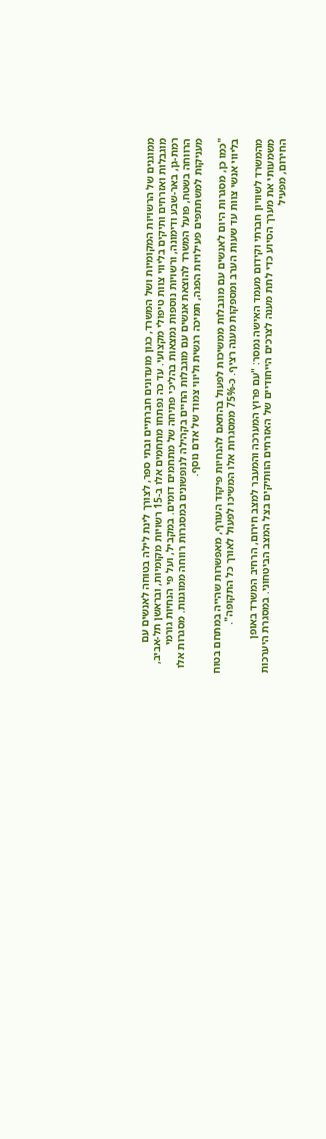ממוגנים של הרשויות המקומיות ושל המשרד, כגון מועדונים חברתיים ובתי ספר, לצורך לינת לילה בטוחה לאנשים עם מוגבלות ואזרחים ותיקים בליווי צוות טיפולי מקצועי. עד כה נפתחו מתחמים אלו ב-15 רשויות מקומיות, ובראשן תל-אביב, רמת-גן, באר-שבע ודימונה, ורשויות נוספות נמצאות בהליכי פתיחה של מתחמים דומים. במקביל, ועל פי הנחיות גורמי הרווחה בשטח, פועל המשרד להוצאת אנשים עם מוגבלות החיים בקהילה לנופשונים במסגרות רווחה ממוגנות. מסגרות אלו מעניקות למשתתפים פעילויות הפגה, תמיכה רגשית וליווי צמוד של אדם נוסף.

"כמו כן, מסגרות היום לאנשים עם מוגבלות ממשיכות לפעול בהתאם להנחיות פיקוד העורף, מאפשרות שהייה במתחם בטוח בליווי אנשי צוות עד שעות הערב ומספקות מענה רציף. כ-75% ממסגרות אלו המשיכו לפעול לאורך כל התקופה".

מהמשרד לשוויון חברתי וקידום מעמד האישה נמסר: "עם פרוץ המערכה והמעבר למצב חירום, הרחיב המשרד באופן משמעותי את מערך הסיוע כדי לתת מענה לצרכים הייחודיים של האזרחים הוותיקים בצל המצב הביטחוני. במסגרת היערכות החירום, מפעיל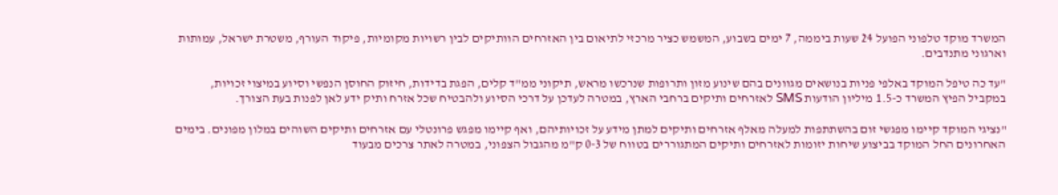המשרד מוקד טלפוני הפועל 24 שעות ביממה, 7 ימים בשבוע, המשמש כציר מרכזי לתיאום בין האזרחים הוותיקים לבין רשויות מקומיות, פיקוד העורף, משטרת ישראל, עמותות וארגוני מתנדבים.

"עד כה טיפל המוקד באלפי פניות בנושאים מגוונים בהם שינוע מזון ותרופות שנרכשו מראש, תיקוני ממ"ד קלים, הפגת בדידות, חיזוק החוסן הנפשי וסיוע במיצוי זכויות, במקביל הפיץ המשרד כ-1.5 מיליון הודעות SMS לאזרחים ותיקים ברחבי הארץ, במטרה לעדכן על דרכי הסיוע ולהבטיח שכל אזרח ותיק ידע לאן לפנות בעת הצורך.

"נציגי המוקד קיימו מפגשי זום בהשתתפות למעלה מאלף אזרחים ותיקים למתן מידע על זכויותיהם, ואף קיימו מפגש פרונטלי עם אזרחים ותיקים השוהים במלון מפונים. בימים האחרונים החל המוקד בביצוע שיחות יזומות לאזרחים ותיקים המתגוררים בטווח של 0-3 ק"מ מהגבול הצפוני, במטרה לאתר צרכים מבעוד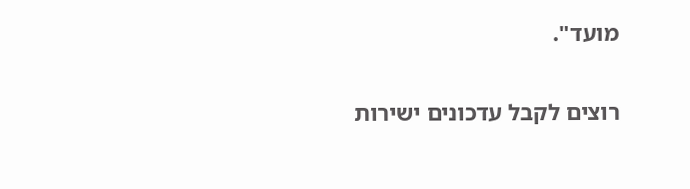מועד".

רוצים לקבל עדכונים ישירות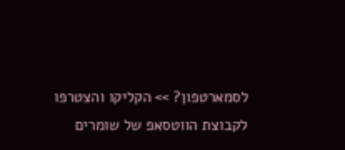לסמארטפון? >> הקליקו והצטרפו לקבוצת הווטסאפ של שומרים